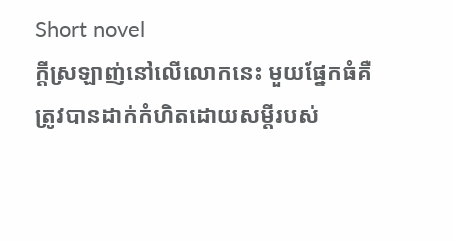Short novel
ក្ដីស្រឡាញ់នៅលើលោកនេះ មួយផ្នែកធំគឺត្រូវបានដាក់កំហិតដោយសម្ដីរបស់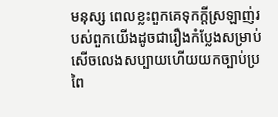មនុស្ស ពេលខ្លះពួកគេទុកក្ដីស្រឡាញ់របស់ពួកយើងដូចជារឿងកំប្លែងសម្រាប់សើចលេងសប្បាយហើយយកច្បាប់ប្រពៃ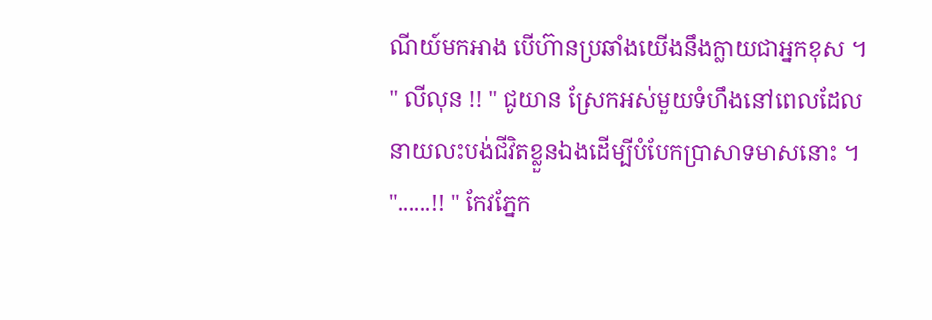ណីយ៍មកអាង បើហ៊ានប្រឆាំងយើងនឹងក្លាយជាអ្នកខុស ។
" លីលុន !! " ជូយាន ស្រែកអស់មួយទំហឹងនៅពេលដែលនាយលះបង់ជីវិតខ្លួនឯងដើម្បីបំបែកប្រាសាទមាសនោះ ។
"......!! " កែវភ្នែក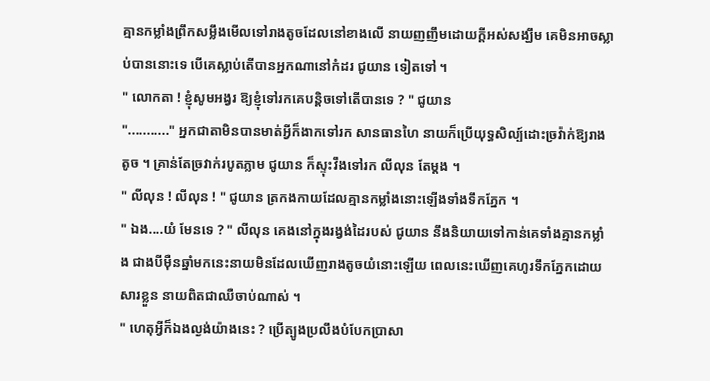គ្មានកម្លាំងព្រឹកសម្លឹងមើលទៅរាងតូចដែលនៅខាងលើ នាយញញឹមដោយក្ដីអស់សង្ឃឹម គេមិនអាចស្លាប់បាននោះទេ បើគេស្លាប់តើបានអ្នកណានៅកំដរ ជូយាន ទៀតទៅ ។
" លោកតា ! ខ្ញុំសូមអង្វរ ឱ្យខ្ញុំទៅរកគេបន្តិចទៅតើបានទេ ? " ជូយាន
"..........." អ្នកជាតាមិនបានមាត់អ្វីក៏ងាកទៅរក សានធានហៃ នាយក៏ប្រើយុទ្ធសិល្ប៍ដោះច្រវ៉ាក់ឱ្យរាងតូច ។ គ្រាន់តែច្រវាក់របូតភ្លាម ជូយាន ក៏ស្ទុះវឹងទៅរក លីលុន តែម្ដង ។
" លីលុន ! លីលុន ! " ជូយាន ត្រកងកាយដែលគ្មានកម្លាំងនោះឡើងទាំងទឹកភ្នែក ។
" ឯង....យំ មែនទេ ? " លីលុន គេងនៅក្នុងរង្វង់ដៃរបស់ ជូយាន នឹងនិយាយទៅកាន់គេទាំងគ្មានកម្លាំង ជាងបីម៉ឺនឆ្នាំមកនេះនាយមិនដែលឃើញរាងតូចយំនោះឡើយ ពេលនេះឃើញគេហូរទឹកភ្នែកដោយសារខ្លួន នាយពិតជាឈឺចាប់ណាស់ ។
" ហេតុអ្វីក៏ឯងល្ងង់យ៉ាងនេះ ? ប្រើត្បូងប្រលឹងបំបែកប្រាសា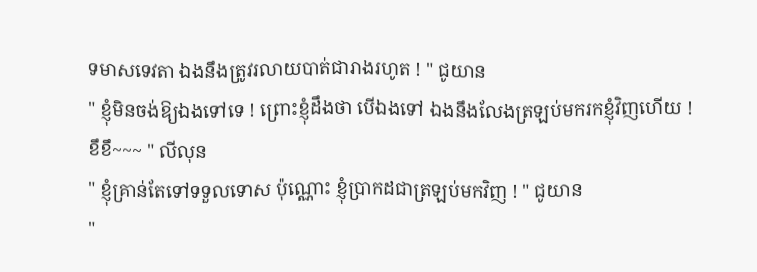ទមាសទេវតា ឯងនឹងត្រូវរលាយបាត់ជារាងរហូត ! " ជូយាន
" ខ្ញុំមិនចង់ឱ្យឯងទៅទេ ! ព្រោះខ្ញុំដឹងថា បើឯងទៅ ឯងនឹងលែងត្រឡប់មករកខ្ញុំវិញហើយ ! ខឹខឹ~~~ " លីលុន
" ខ្ញុំគ្រាន់តែទៅទទួលទោស ប៉ុណ្ណោះ ខ្ញុំប្រាកដជាត្រឡប់មកវិញ ! " ជូយាន
"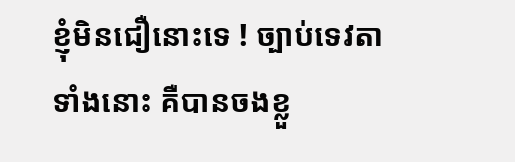ខ្ញុំមិនជឿនោះទេ ! ច្បាប់ទេវតាទាំងនោះ គឺបានចងខ្លួ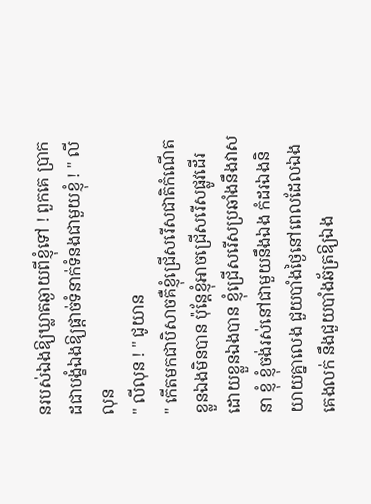នរបស់ឯងឱ្យឃ្លាតឆ្ងាយពីខ្ញុំទៅ ! ពួកគេ ប្រាកដជាបង្ខំឯងឱ្យផ្ដាច់ទំនាក់ទំនងជាមួយខ្ញុំ ! " លីលុន
" លីលុន ! " ជូយាន
" កើតមកជាបិសាចគឺខ្ញុំជ្រើសរើសជាតិកំណើតខ្លួនឯងមិនបាន ប៉ុន្តែខ្ញុំអាចជ្រើសរើសផ្លូវដើរដោយខ្លួនឯងបាន ខ្ញុំជ្រើសរើសប្រឆាំងនឹងវាសនា ខ្ញុំ ខ្ញុំចង់រស់នៅជាមួយនឹងឯង កំដរឯងនិយាយគ្នាលេង ជួយបាំងថ្ងៃនៅពេលដែលឯងគេងលក់ នឹងជួយបាំងឆ័ត្រឱ្យឯង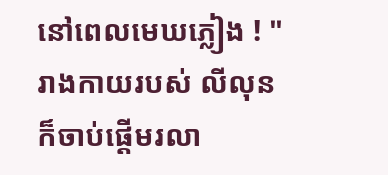នៅពេលមេឃភ្លៀង ! " រាងកាយរបស់ លីលុន ក៏ចាប់ផ្តើមរលា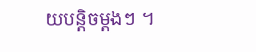យបន្តិចម្តងៗ ។